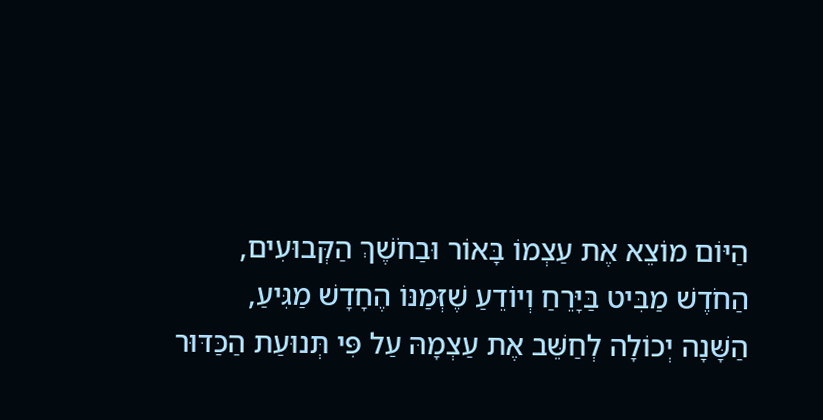הַיּוֹם מוֹצֵא אֶת עַצְמוֹ בָּאוֹר וּבַחֹשֶׁךְ הַקְּבוּעִים,
הַחֹדֶשׁ מַבִּיט בַּיָּרֵחַ וְיוֹדֵעַ שֶׁזְּמַנּוֹ הֶחָדָשׁ מַגִּיעַ,
הַשָּׁנָה יְכוֹלָה לְחַשֵּׁב אֶת עַצְמָהּ עַל פִּי תְּנוּעַת הַכַּדּוּר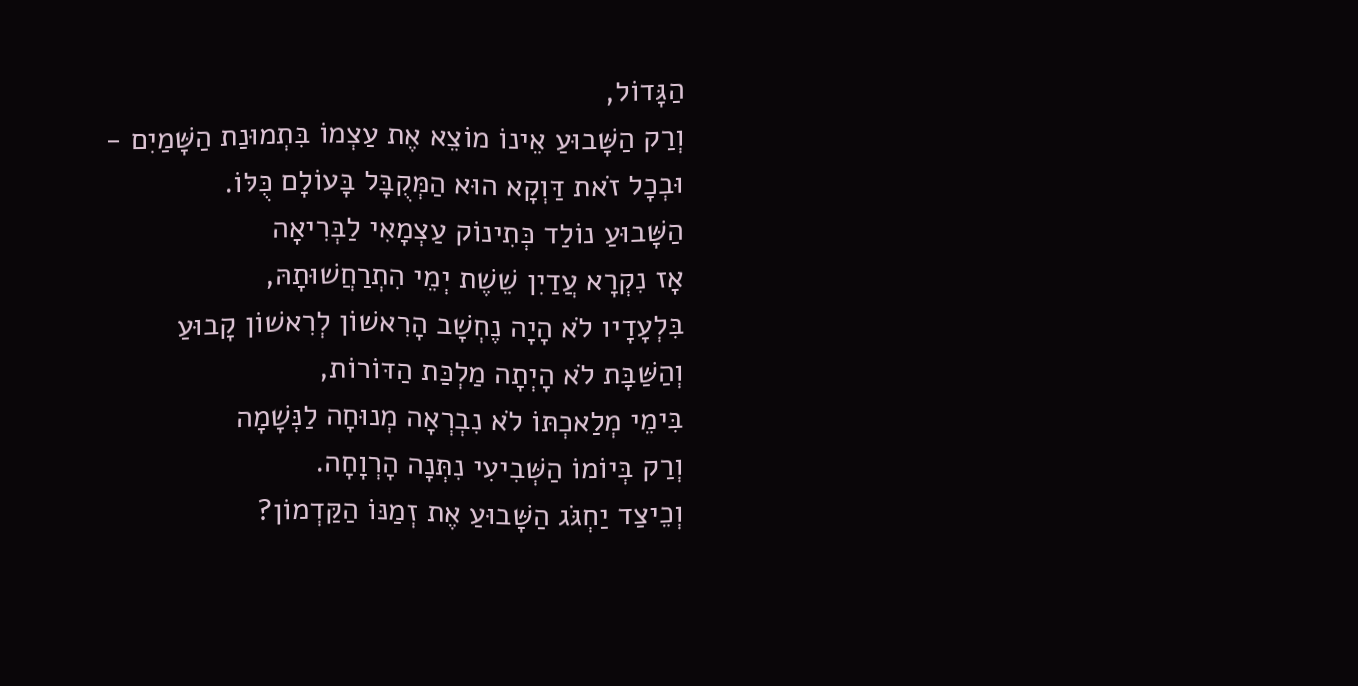הַגָּדוֹל,
וְרַק הַשָּׁבוּעַ אֵינוֹ מוֹצֵא אֶת עַצְמוֹ בִּתְמוּנַת הַשָּׁמַיִם -
וּבְכָל זֹאת דַּוְקָא הוּא הַמְּקֻבָּל בָּעוֹלָם כֻּלּוֹ.
הַשָּׁבוּעַ נוֹלַד כְּתִינוֹק עַצְמָאִי לַבְּרִיאָה
אָז נִקְרָא עֲדַיִן שֵׁשֶׁת יְמֵי הִתְרַחֲשׁוּתָהּ,
בִּלְעָדָיו לֹא הָיָה נֶחְשָׁב הָרִאשׁוֹן לְרִאשׁוֹן קָבוּעַ
וְהַשַּׁבָּת לֹא הָיְתָה מַלְכַּת הַדּוֹרוֹת,
בִּימֵי מְלַאכְתּוֹ לֹא נִבְרְאָה מְנוּחָה לַנְּשָׁמָה
וְרַק בְּיוֹמוֹ הַשְּׁבִיעִי נִתְּנָה הָרְוָחָה.
וְכֵיצַד יַחְגֹּג הַשָּׁבוּעַ אֶת זְמַנּוֹ הַקַּדְמוֹן?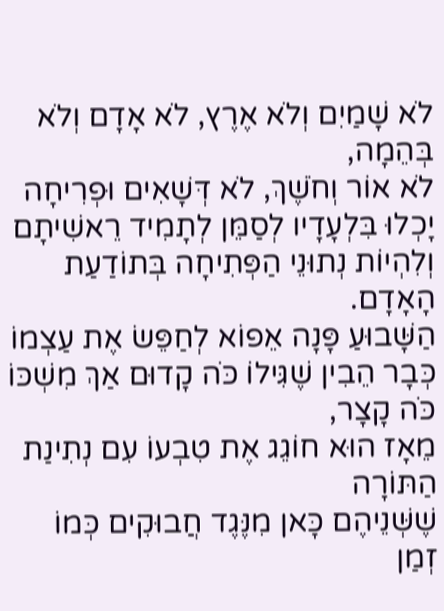לֹא שָׁמַיִם וְלֹא אֶרֶץ, לֹא אָדָם וְלֹא בְּהֵמָה,
לֹא אוֹר וְחֹשֶׁךְ, לֹא דְּשָׁאִים וּפְרִיחָה
יָכְלוּ בִּלְעָדָיו לְסַמֵּן לְתָמִיד רֵאשִׁיתָם
וְלִהְיוֹת נְתוּנֵי הַפְּתִיחָה בְּתוֹדַעַת הָאָדָם.
הַשָּׁבוּעַ פָּנָה אֵפוֹא לְחַפֵּשׂ אֶת עַצְמוֹ
כְּבָר הֵבִין שֶׁגִּילוֹ כֹּה קָדוּם אַךְ מִשְׁכּוֹ כֹּה קָצָר,
מֵאָז הוּא חוֹגֵג אֶת טִבְעוֹ עִם נְתִינַת הַתּוֹרָה
שֶׁשְּׁנֵיהֶם כָּאן מִנֶּגֶד חֲבוּקִים כְּמוֹ זְמַן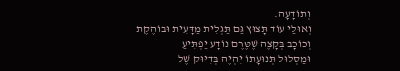וְתוֹדָעָה.
וְאוּלַי עוֹד תָּצוּץ גַּם תַּגְלִית מַדָּעִית וּבוֹהֶקֶת
וְכוֹכָב בְּקָצֶה שֶׁטֶּרֶם נוֹדָע יַפְתִּיעַ
וּמַסְלוּל תְּנוּעָתוֹ יִהְיֶה בְּדִיּוּק שֶׁל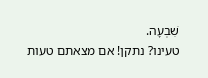שִׁבְעָה.
טעינו? נתקן! אם מצאתם טעות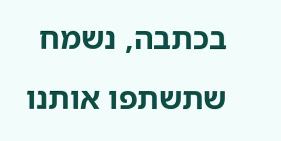בכתבה, נשמח שתשתפו אותנו